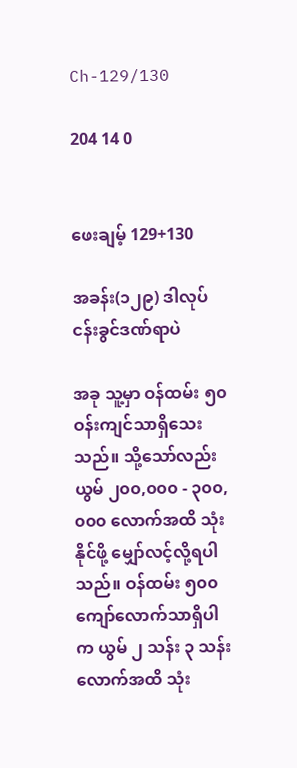Ch-129/130

204 14 0


ဖေးချမ့် 129+130

အခန်း(၁၂၉) ဒါလုပ်ငန်းခွင်ဒဏ်ရာပဲ

အခု သူ့မှာ ဝန်ထမ်း ၅၀ ဝန်းကျင်သာရှိသေးသည်။ သို့သော်လည်း ယွမ် ၂၀၀,၀၀၀ - ၃၀၀,၀၀၀ လောက်အထိ သုံးနိုင်ဖို့ မျှော်လင့်လို့ရပါသည်။ ဝန်ထမ်း ၅၀၀ ကျော်လောက်သာရှိပါက ယွမ် ၂ သန်း ၃ သန်းလောက်အထိ သုံး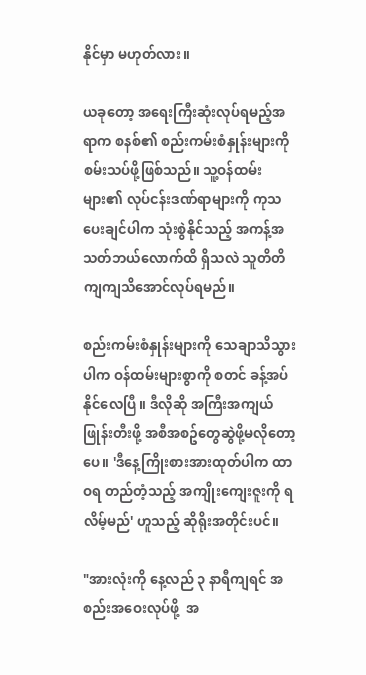နိုင်မှာ မဟုတ်လား။

ယခုတော့ အရေးကြီးဆုံးလုပ်ရမည့်အရာက စနစ်၏ စည်းကမ်းစံနှုန်းများကို စမ်းသပ်ဖို့ဖြစ်သည်။ သူ့ဝန်ထမ်းများ၏ လုပ်ငန်းဒဏ်ရာများကို ကုသပေးချင်ပါက သုံးစွဲနိုင်သည့် အကန့်အသတ်ဘယ်လောက်ထိ ရှိသလဲ သူတိတိကျကျသိအောင်လုပ်ရမည်။

စည်းကမ်းစံနှုန်းများကို သေချာသိသွားပါက ဝန်ထမ်းများစွာကို စတင် ခန့်အပ်နိုင်လေပြီ။ ဒီလိုဆို အကြီးအကျယ် ဖြုန်းတီးဖို့ အစီအစဥ်တွေဆွဲဖို့မလိုတော့ပေ။ 'ဒီနေ့ကြိုးစားအားထုတ်ပါက ထာဝရ တည်တံ့သည့် အကျိုးကျေးဇူးကို ရလိမ့်မည်' ဟူသည့် ဆိုရိုးအတိုင်းပင်။

"အားလုံးကို နေ့လည် ၃ နာရီကျရင် အစည်းအဝေးလုပ်ဖို့  အ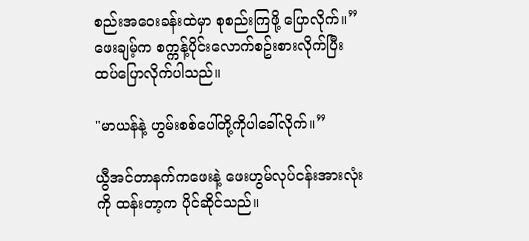စည်းအဝေးခန်းထဲမှာ စုစည်းကြဖို့ ပြောလိုက်။” ဖေးချမ့်က စက္ကန့်ပိုင်းလောက်စဥ်းစားလိုက်ပြီး ထပ်ပြောလိုက်ပါသည်။

"မာယန်နဲ့ ဟွမ်းစစ်ပေါ်တို့ကိုပါခေါ်လိုက်။”

ယွီအင်တာနက်ကဖေးနဲ့ ဖေးဟွမ်လုပ်ငန်းအားလုံးကို ထန်းတာ့က ပိုင်ဆိုင်သည်။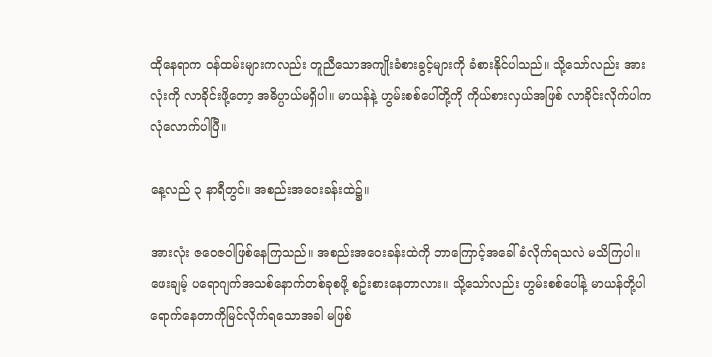ထိုနေရာက ဝန်ထမ်းများကလည်း တူညီသောအကျိုးခံစားခွင့်များကို ခံစားနိုင်ပါသည်။ သို့သော်လည်း အားလုံးကို လာခိုင်းဖို့တော့ အဓိပ္ပာယ်မရှိပါ။ မာယန်နဲ့ ဟွမ်းစစ်ပေါ်တို့ကို ကိုယ်စားလှယ်အဖြစ် လာခိုင်းလိုက်ပါက လုံလောက်ပါပြီ။

နေ့လည် ၃ နာရီတွင်။ အစည်းအဝေးခန်းထဲ၌။

အားလုံး ဇဝေဇဝါဖြစ်နေကြသည်။ အစည်းအဝေးခန်းထဲကို ဘာကြောင့်အခေါ်ခံလိုက်ရသလဲ မသိကြပါ။ ဖေးချမ့် ပရောဂျက်အသစ်နောက်တစ်ခုစဖို့ စဥ်းစားနေတာလား။ သို့သော်လည်း ဟွမ်းစစ်ပေါ်နဲ့ မာယန်တို့ပါ ရောက်နေတာကိုမြင်လိုက်ရသောအခါ မဖြစ်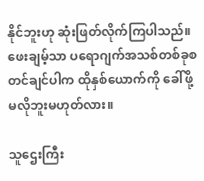နိုင်ဘူးဟု ဆုံးဖြတ်လိုက်ကြပါသည်။ ဖေးချမ့်သာ ပရောဂျက်အသစ်တစ်ခုစတင်ချင်ပါက ထိုနှစ်ယောက်ကို ခေါ်ဖို့ မလိုဘူးမဟုတ်လား။

သူဌေးကြီး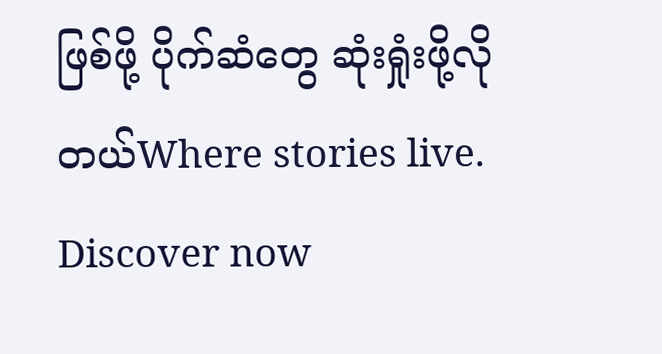ဖြစ်ဖို့ ပိုက်ဆံတွေ ဆုံးရှုံးဖို့လိုတယ်Where stories live. Discover now